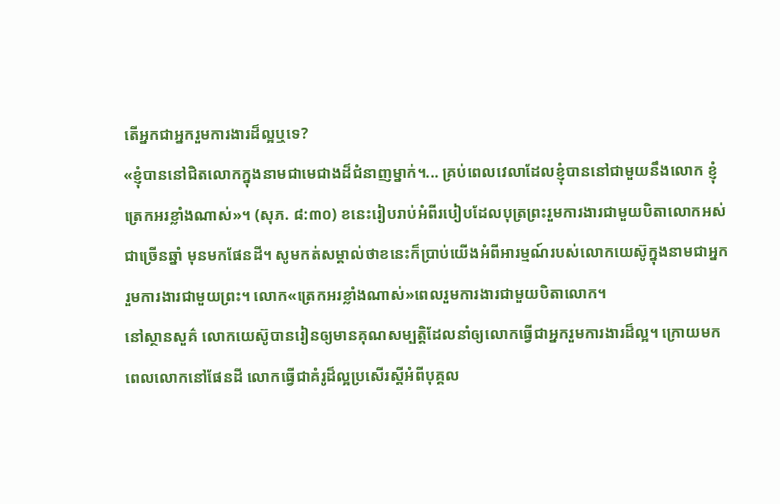តើអ្នកជាអ្នករួមការងារដ៏ល្អឬទេ?
«ខ្ញុំបាននៅជិតលោកក្នុងនាមជាមេជាងដ៏ជំនាញម្នាក់។... គ្រប់ពេលវេលាដែលខ្ញុំបាននៅជាមួយនឹងលោក ខ្ញុំត្រេកអរខ្លាំងណាស់»។ (សុភ. ៨:៣០) ខនេះរៀបរាប់អំពីរបៀបដែលបុត្រព្រះរួមការងារជាមួយបិតាលោកអស់ជាច្រើនឆ្នាំ មុនមកផែនដី។ សូមកត់សម្គាល់ថាខនេះក៏ប្រាប់យើងអំពីអារម្មណ៍របស់លោកយេស៊ូក្នុងនាមជាអ្នករួមការងារជាមួយព្រះ។ លោក«ត្រេកអរខ្លាំងណាស់»ពេលរួមការងារជាមួយបិតាលោក។
នៅស្ថានសួគ៌ លោកយេស៊ូបានរៀនឲ្យមានគុណសម្បត្តិដែលនាំឲ្យលោកធ្វើជាអ្នករួមការងារដ៏ល្អ។ ក្រោយមកពេលលោកនៅផែនដី លោកធ្វើជាគំរូដ៏ល្អប្រសើរស្ដីអំពីបុគ្គល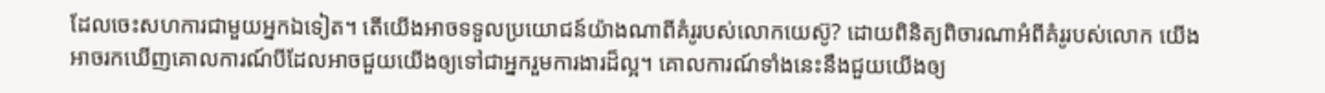ដែលចេះសហការជាមួយអ្នកឯទៀត។ តើយើងអាចទទួលប្រយោជន៍យ៉ាងណាពីគំរូរបស់លោកយេស៊ូ? ដោយពិនិត្យពិចារណាអំពីគំរូរបស់លោក យើងអាចរកឃើញគោលការណ៍បីដែលអាចជួយយើងឲ្យទៅជាអ្នករួមការងារដ៏ល្អ។ គោលការណ៍ទាំងនេះនឹងជួយយើងឲ្យ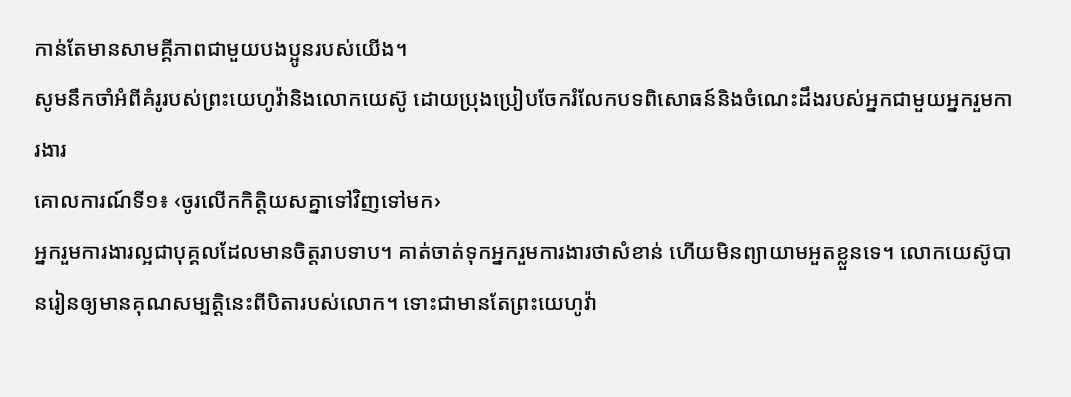កាន់តែមានសាមគ្គីភាពជាមួយបងប្អូនរបស់យើង។
សូមនឹកចាំអំពីគំរូរបស់ព្រះយេហូវ៉ានិងលោកយេស៊ូ ដោយប្រុងប្រៀបចែករំលែកបទពិសោធន៍និងចំណេះដឹងរបស់អ្នកជាមួយអ្នករួមការងារ
គោលការណ៍ទី១៖ ‹ចូរលើកកិត្តិយសគ្នាទៅវិញទៅមក›
អ្នករួមការងារល្អជាបុគ្គលដែលមានចិត្តរាបទាប។ គាត់ចាត់ទុកអ្នករួមការងារថាសំខាន់ ហើយមិនព្យាយាមអួតខ្លួនទេ។ លោកយេស៊ូបានរៀនឲ្យមានគុណសម្បត្តិនេះពីបិតារបស់លោក។ ទោះជាមានតែព្រះយេហូវ៉ា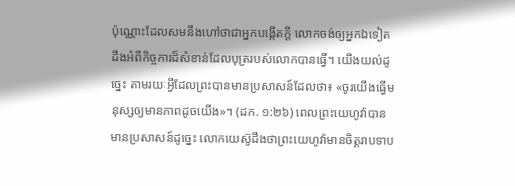ប៉ុណ្ណោះដែលសមនឹងហៅថាជាអ្នកបង្កើតក្ដី លោកចង់ឲ្យអ្នកឯទៀតដឹងអំពីកិច្ចការដ៏សំខាន់ដែលបុត្ររបស់លោកបានធ្វើ។ យើងយល់ដូច្នេះ តាមរយៈអ្វីដែលព្រះបានមានប្រសាសន៍ដែលថា៖ «ចូរយើងធ្វើមនុស្សឲ្យមានភាពដូចយើង»។ (ដក. ១:២៦) ពេលព្រះយេហូវ៉ាបានមានប្រសាសន៍ដូច្នេះ លោកយេស៊ូដឹងថាព្រះយេហូវ៉ាមានចិត្តរាបទាប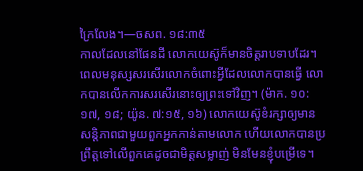ក្រៃលែង។—ចសព. ១៨:៣៥
កាលដែលនៅផែនដី លោកយេស៊ូក៏មានចិត្តរាបទាបដែរ។ ពេលមនុស្សសរសើរលោកចំពោះអ្វីដែលលោកបានធ្វើ លោកបានលើកការសរសើរនោះឲ្យព្រះទៅវិញ។ (ម៉ាក. ១០:១៧, ១៨; យ៉ូន. ៧:១៥, ១៦) លោកយេស៊ូខំរក្សាឲ្យមានសន្តិភាពជាមួយពួកអ្នកកាន់តាមលោក ហើយលោកបានប្រព្រឹត្តទៅលើពួកគេដូចជាមិត្តសម្លាញ់ មិនមែនខ្ញុំបម្រើទេ។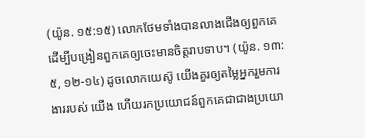(យ៉ូន. ១៥:១៥) លោកថែមទាំងបានលាងជើងឲ្យពួកគេ ដើម្បីបង្រៀនពួកគេឲ្យចេះមានចិត្តរាបទាប។ (យ៉ូន. ១៣:៥, ១២-១៤) ដូចលោកយេស៊ូ យើងគួរឲ្យតម្លៃអ្នករួមការងាររបស់ យើង ហើយរកប្រយោជន៍ពួកគេជាជាងប្រយោ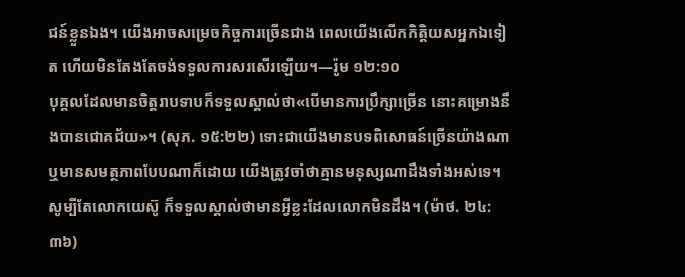ជន៍ខ្លួនឯង។ យើងអាចសម្រេចកិច្ចការច្រើនជាង ពេលយើងលើកកិត្តិយសអ្នកឯទៀត ហើយមិនតែងតែចង់ទទួលការសរសើរឡើយ។—រ៉ូម ១២:១០
បុគ្គលដែលមានចិត្តរាបទាបក៏ទទួលស្គាល់ថា«បើមានការប្រឹក្សាច្រើន នោះគម្រោងនឹងបានជោគជ័យ»។ (សុភ. ១៥:២២) ទោះជាយើងមានបទពិសោធន៍ច្រើនយ៉ាងណា ឬមានសមត្ថភាពបែបណាក៏ដោយ យើងត្រូវចាំថាគ្មានមនុស្សណាដឹងទាំងអស់ទេ។ សូម្បីតែលោកយេស៊ូ ក៏ទទួលស្គាល់ថាមានអ្វីខ្លះដែលលោកមិនដឹង។ (ម៉ាថ. ២៤:៣៦)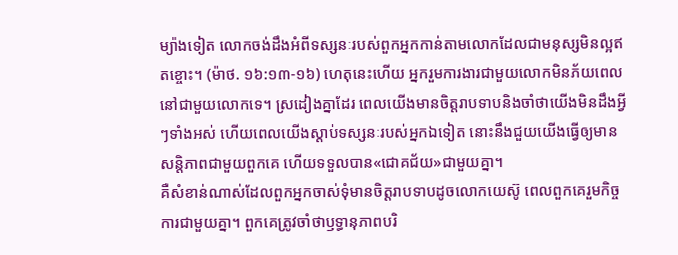ម្យ៉ាងទៀត លោកចង់ដឹងអំពីទស្សនៈរបស់ពួកអ្នកកាន់តាមលោកដែលជាមនុស្សមិនល្អឥតខ្ចោះ។ (ម៉ាថ. ១៦:១៣-១៦) ហេតុនេះហើយ អ្នករួមការងារជាមួយលោកមិនភ័យពេលនៅជាមួយលោកទេ។ ស្រដៀងគ្នាដែរ ពេលយើងមានចិត្តរាបទាបនិងចាំថាយើងមិនដឹងអ្វីៗទាំងអស់ ហើយពេលយើងស្ដាប់ទស្សនៈរបស់អ្នកឯទៀត នោះនឹងជួយយើងធ្វើឲ្យមានសន្តិភាពជាមួយពួកគេ ហើយទទួលបាន«ជោគជ័យ»ជាមួយគ្នា។
គឺសំខាន់ណាស់ដែលពួកអ្នកចាស់ទុំមានចិត្តរាបទាបដូចលោកយេស៊ូ ពេលពួកគេរួមកិច្ចការជាមួយគ្នា។ ពួកគេត្រូវចាំថាឫទ្ធានុភាពបរិ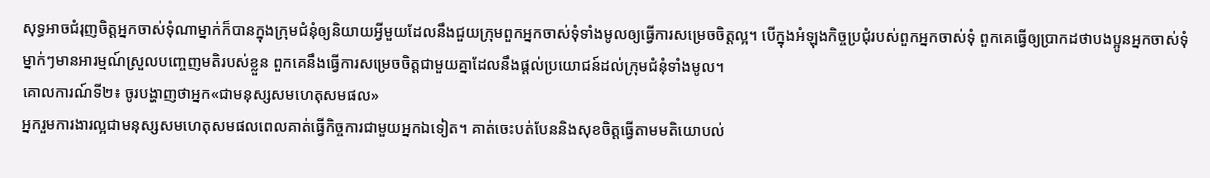សុទ្ធអាចជំរុញចិត្តអ្នកចាស់ទុំណាម្នាក់ក៏បានក្នុងក្រុមជំនុំឲ្យនិយាយអ្វីមួយដែលនឹងជួយក្រុមពួកអ្នកចាស់ទុំទាំងមូលឲ្យធ្វើការសម្រេចចិត្តល្អ។ បើក្នុងអំឡុងកិច្ចប្រជុំរបស់ពួកអ្នកចាស់ទុំ ពួកគេធ្វើឲ្យប្រាកដថាបងប្អូនអ្នកចាស់ទុំម្នាក់ៗមានអារម្មណ៍ស្រួលបញ្ចេញមតិរបស់ខ្លួន ពួកគេនឹងធ្វើការសម្រេចចិត្តជាមួយគ្នាដែលនឹងផ្ដល់ប្រយោជន៍ដល់ក្រុមជំនុំទាំងមូល។
គោលការណ៍ទី២៖ ចូរបង្ហាញថាអ្នក«ជាមនុស្សសមហេតុសមផល»
អ្នករួមការងារល្អជាមនុស្សសមហេតុសមផលពេលគាត់ធ្វើកិច្ចការជាមួយអ្នកឯទៀត។ គាត់ចេះបត់បែននិងសុខចិត្តធ្វើតាមមតិយោបល់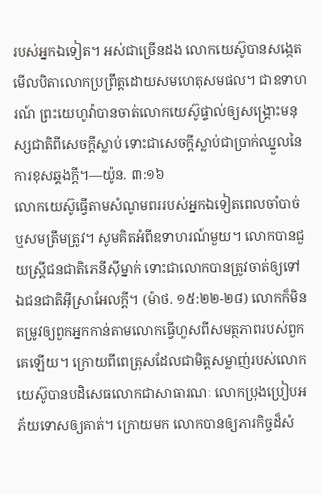របស់អ្នកឯទៀត។ អស់ជាច្រើនដង លោកយេស៊ូបានសង្កេតមើលបិតាលោកប្រព្រឹត្តដោយសមហេតុសមផល។ ជាឧទាហរណ៍ ព្រះយេហូវ៉ាបានចាត់លោកយេស៊ូផ្ទាល់ឲ្យសង្គ្រោះមនុស្សជាតិពីសេចក្ដីស្លាប់ ទោះជាសេចក្ដីស្លាប់ជាប្រាក់ឈ្នួលនៃការខុសឆ្គងក្ដី។—យ៉ូន. ៣:១៦
លោកយេស៊ូធ្វើតាមសំណូមពររបស់អ្នកឯទៀតពេលចាំបាច់ឬសមត្រឹមត្រូវ។ សូមគិតអំពីឧទាហរណ៍មួយ។ លោកបានជួយស្ត្រីជនជាតិភេនីស៊ីម្នាក់ ទោះជាលោកបានត្រូវចាត់ឲ្យទៅឯជនជាតិអ៊ីស្រាអែលក្ដី។ (ម៉ាថ. ១៥:២២-២៨) លោកក៏មិនតម្រូវឲ្យពួកអ្នកកាន់តាមលោកធ្វើហួសពីសមត្ថភាពរបស់ពួកគេឡើយ។ ក្រោយពីពេត្រុសដែលជាមិត្តសម្លាញ់របស់លោកយេស៊ូបានបដិសេធលោកជាសាធារណៈ លោកប្រុងប្រៀបអភ័យទោសឲ្យគាត់។ ក្រោយមក លោកបានឲ្យភារកិច្ចដ៏សំ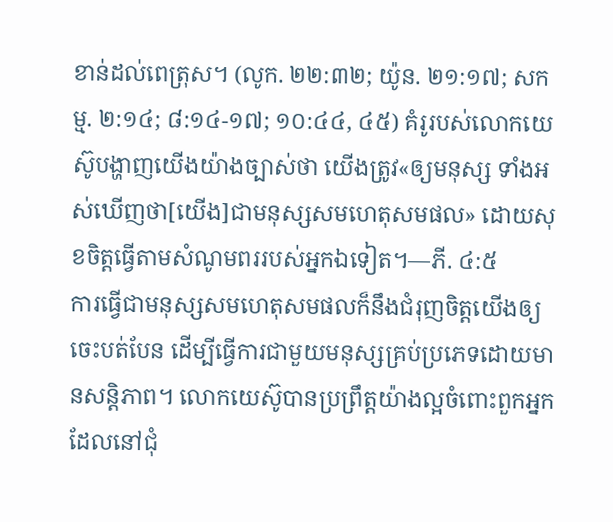ខាន់ដល់ពេត្រុស។ (លូក. ២២:៣២; យ៉ូន. ២១:១៧; សកម្ម. ២:១៤; ៨:១៤-១៧; ១០:៤៤, ៤៥) គំរូរបស់លោកយេស៊ូបង្ហាញយើងយ៉ាងច្បាស់ថា យើងត្រូវ«ឲ្យមនុស្ស ទាំងអស់ឃើញថា[យើង]ជាមនុស្សសមហេតុសមផល» ដោយសុខចិត្តធ្វើតាមសំណូមពររបស់អ្នកឯទៀត។—ភី. ៤:៥
ការធ្វើជាមនុស្សសមហេតុសមផលក៏នឹងជំរុញចិត្តយើងឲ្យចេះបត់បែន ដើម្បីធ្វើការជាមួយមនុស្សគ្រប់ប្រភេទដោយមានសន្តិភាព។ លោកយេស៊ូបានប្រព្រឹត្តយ៉ាងល្អចំពោះពួកអ្នកដែលនៅជុំ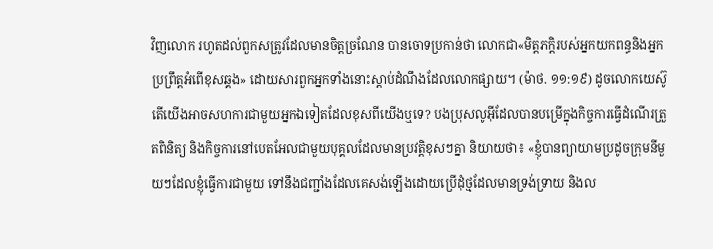វិញលោក រហូតដល់ពួកសត្រូវដែលមានចិត្តច្រណែន បានចោទប្រកាន់ថា លោកជា«មិត្តភក្ដិរបស់អ្នកយកពន្ធនិងអ្នកប្រព្រឹត្តអំពើខុសឆ្គង» ដោយសារពួកអ្នកទាំងនោះស្ដាប់ដំណឹងដែលលោកផ្សាយ។ (ម៉ាថ. ១១:១៩) ដូចលោកយេស៊ូ តើយើងអាចសហការជាមួយអ្នកឯទៀតដែលខុសពីយើងឬទេ? បងប្រុសលូអ៊ីដែលបានបម្រើក្នុងកិច្ចការធ្វើដំណើរត្រួតពិនិត្យ និងកិច្ចការនៅបេតអែលជាមួយបុគ្គលដែលមានប្រវត្តិខុសៗគ្នា និយាយថា៖ «ខ្ញុំបានព្យាយាមប្រដូចក្រុមនីមួយៗដែលខ្ញុំធ្វើការជាមួយ ទៅនឹងជញ្ជាំងដែលគេសង់ឡើងដោយប្រើដុំថ្មដែលមានទ្រង់ទ្រាយ និងល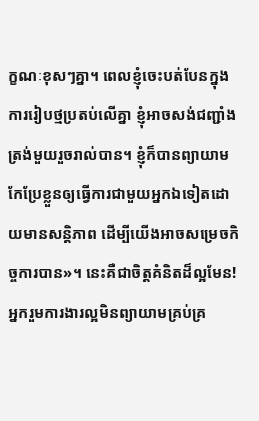ក្ខណៈខុសៗគ្នា។ ពេលខ្ញុំចេះបត់បែនក្នុងការរៀបថ្មប្រតប់លើគ្នា ខ្ញុំអាចសង់ជញ្ជាំងត្រង់មួយរួចរាល់បាន។ ខ្ញុំក៏បានព្យាយាមកែប្រែខ្លួនឲ្យធ្វើការជាមួយអ្នកឯទៀតដោយមានសន្តិភាព ដើម្បីយើងអាចសម្រេចកិច្ចការបាន»។ នេះគឺជាចិត្តគំនិតដ៏ល្អមែន!
អ្នករួមការងារល្អមិនព្យាយាមគ្រប់គ្រ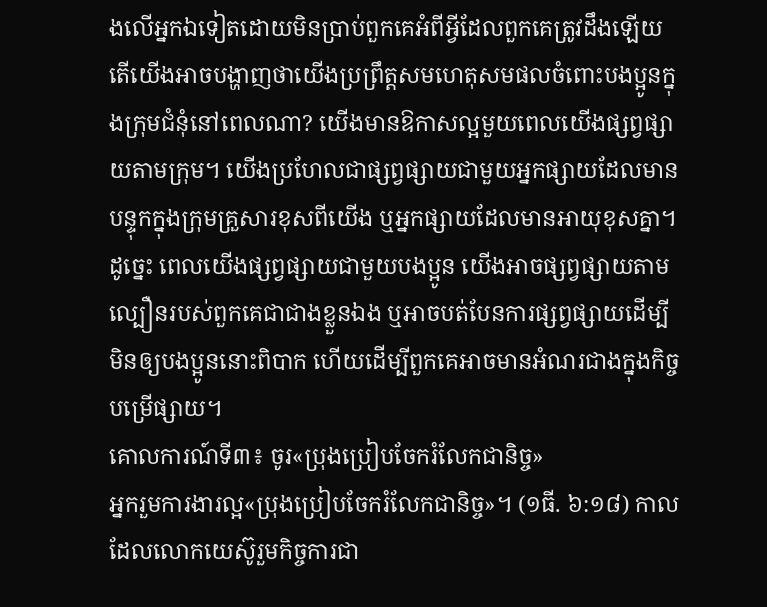ងលើអ្នកឯទៀតដោយមិនប្រាប់ពួកគេអំពីអ្វីដែលពួកគេត្រូវដឹងឡើយ
តើយើងអាចបង្ហាញថាយើងប្រព្រឹត្តសមហេតុសមផលចំពោះបងប្អូនក្នុងក្រុមជំនុំនៅពេលណា? យើងមានឱកាសល្អមួយពេលយើងផ្សព្វផ្សាយតាមក្រុម។ យើងប្រហែលជាផ្សព្វផ្សាយជាមួយអ្នកផ្សាយដែលមានបន្ទុកក្នុងក្រុមគ្រួសារខុសពីយើង ឬអ្នកផ្សាយដែលមានអាយុខុសគ្នា។ ដូច្នេះ ពេលយើងផ្សព្វផ្សាយជាមួយបងប្អូន យើងអាចផ្សព្វផ្សាយតាមល្បឿនរបស់ពួកគេជាជាងខ្លួនឯង ឬអាចបត់បែនការផ្សព្វផ្សាយដើម្បីមិនឲ្យបងប្អូននោះពិបាក ហើយដើម្បីពួកគេអាចមានអំណរជាងក្នុងកិច្ចបម្រើផ្សាយ។
គោលការណ៍ទី៣៖ ចូរ«ប្រុងប្រៀបចែករំលែកជានិច្ច»
អ្នករួមការងារល្អ«ប្រុងប្រៀបចែករំលែកជានិច្ច»។ (១ធី. ៦:១៨) កាលដែលលោកយេស៊ូរួមកិច្ចការជា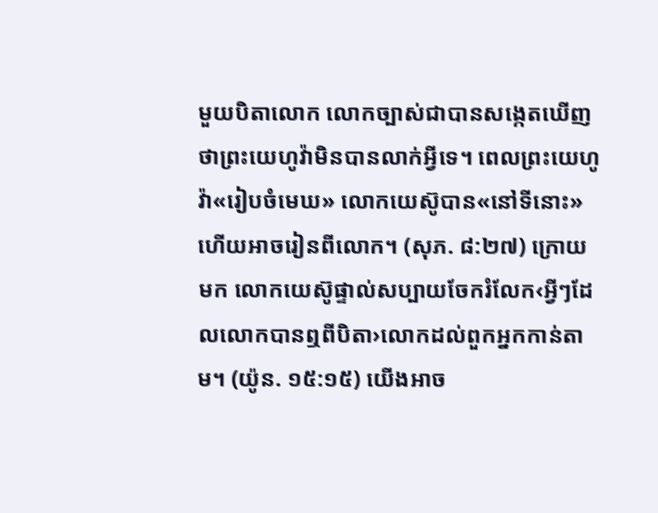មួយបិតាលោក លោកច្បាស់ជាបានសង្កេតឃើញថាព្រះយេហូវ៉ាមិនបានលាក់អ្វីទេ។ ពេលព្រះយេហូវ៉ា«រៀបចំមេឃ» លោកយេស៊ូបាន«នៅទីនោះ» ហើយអាចរៀនពីលោក។ (សុភ. ៨:២៧) ក្រោយមក លោកយេស៊ូផ្ទាល់សប្បាយចែករំលែក‹អ្វីៗដែលលោកបានឮពីបិតា›លោកដល់ពួកអ្នកកាន់តាម។ (យ៉ូន. ១៥:១៥) យើងអាច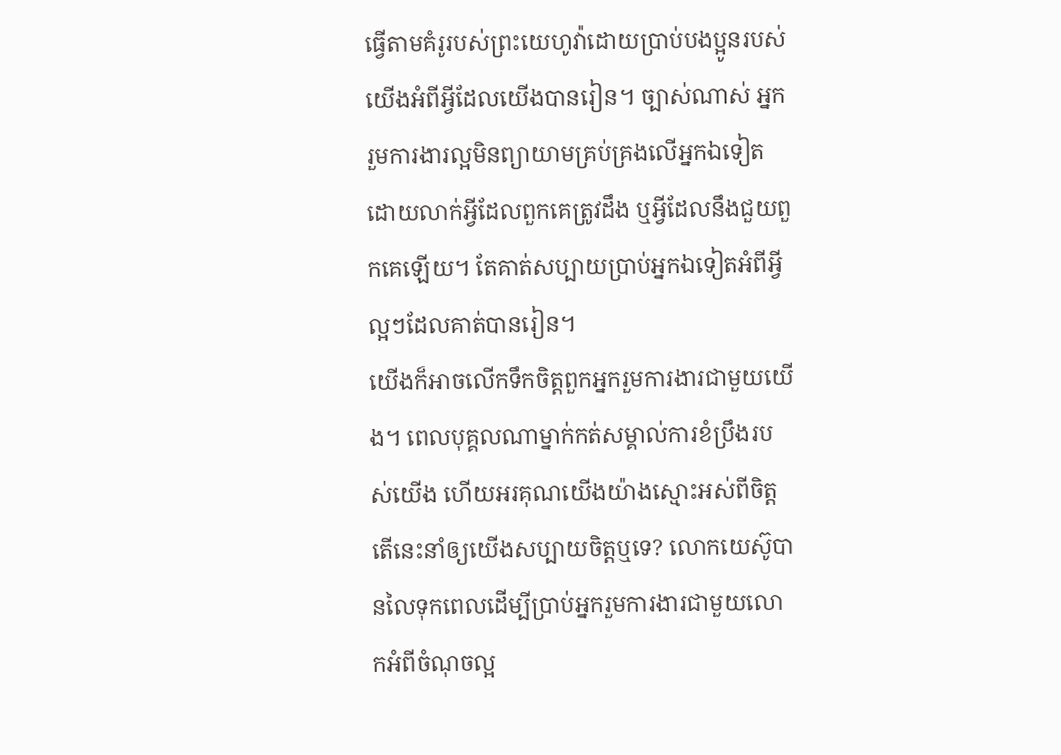ធ្វើតាមគំរូរបស់ព្រះយេហូវ៉ាដោយប្រាប់បងប្អូនរបស់យើងអំពីអ្វីដែលយើងបានរៀន។ ច្បាស់ណាស់ អ្នករួមការងារល្អមិនព្យាយាមគ្រប់គ្រងលើអ្នកឯទៀត ដោយលាក់អ្វីដែលពួកគេត្រូវដឹង ឬអ្វីដែលនឹងជួយពួកគេឡើយ។ តែគាត់សប្បាយប្រាប់អ្នកឯទៀតអំពីអ្វីល្អៗដែលគាត់បានរៀន។
យើងក៏អាចលើកទឹកចិត្តពួកអ្នករួមការងារជាមួយយើង។ ពេលបុគ្គលណាម្នាក់កត់សម្គាល់ការខំប្រឹងរបស់យើង ហើយអរគុណយើងយ៉ាងស្មោះអស់ពីចិត្ត តើនេះនាំឲ្យយើងសប្បាយចិត្តឬទេ? លោកយេស៊ូបានលៃទុកពេលដើម្បីប្រាប់អ្នករួមការងារជាមួយលោកអំពីចំណុចល្អ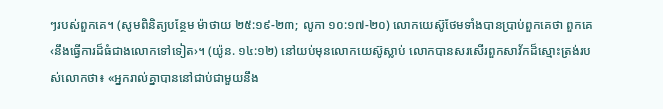ៗរបស់ពួកគេ។ (សូមពិនិត្យបន្ថែម ម៉ាថាយ ២៥:១៩-២៣; លូកា ១០:១៧-២០) លោកយេស៊ូថែមទាំងបានប្រាប់ពួកគេថា ពួកគេ‹នឹងធ្វើការដ៏ធំជាងលោកទៅទៀត›។ (យ៉ូន. ១៤:១២) នៅយប់មុនលោកយេស៊ូស្លាប់ លោកបានសរសើរពួកសាវ័កដ៏ស្មោះត្រង់របស់លោកថា៖ «អ្នករាល់គ្នាបាននៅជាប់ជាមួយនឹង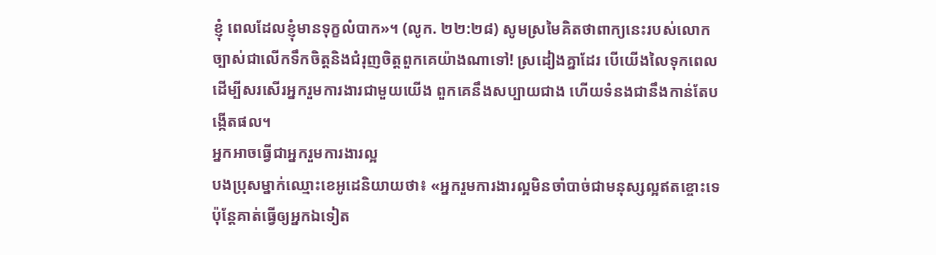ខ្ញុំ ពេលដែលខ្ញុំមានទុក្ខលំបាក»។ (លូក. ២២:២៨) សូមស្រមៃគិតថាពាក្យនេះរបស់លោកច្បាស់ជាលើកទឹកចិត្តនិងជំរុញចិត្តពួកគេយ៉ាងណាទៅ! ស្រដៀងគ្នាដែរ បើយើងលៃទុកពេលដើម្បីសរសើរអ្នករួមការងារជាមួយយើង ពួកគេនឹងសប្បាយជាង ហើយទំនងជានឹងកាន់តែបង្កើតផល។
អ្នកអាចធ្វើជាអ្នករួមការងារល្អ
បងប្រុសម្នាក់ឈ្មោះខេអូដេនិយាយថា៖ «អ្នករួមការងារល្អមិនចាំបាច់ជាមនុស្សល្អឥតខ្ចោះទេ ប៉ុន្តែគាត់ធ្វើឲ្យអ្នកឯទៀត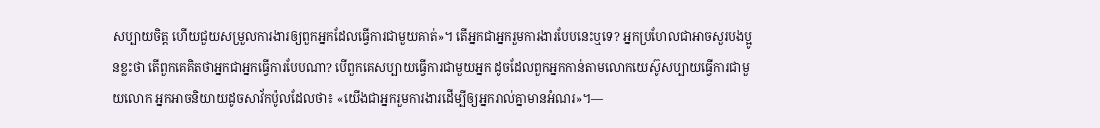សប្បាយចិត្ត ហើយជួយសម្រួលការងារឲ្យពួកអ្នកដែលធ្វើការជាមួយគាត់»។ តើអ្នកជាអ្នករួមការងារបែបនេះឬទេ? អ្នកប្រហែលជាអាចសួរបងប្អូនខ្លះថា តើពួកគេគិតថាអ្នកជាអ្នកធ្វើការបែបណា? បើពួកគេសប្បាយធ្វើការជាមួយអ្នក ដូចដែលពួកអ្នកកាន់តាមលោកយេស៊ូសប្បាយធ្វើការជាមួយលោក អ្នកអាចនិយាយដូចសាវ័កប៉ូលដែលថា៖ «យើងជាអ្នករួមការងារដើម្បីឲ្យអ្នករាល់គ្នាមានអំណរ»។—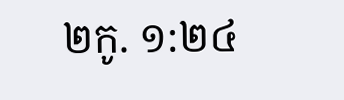២កូ. ១:២៤